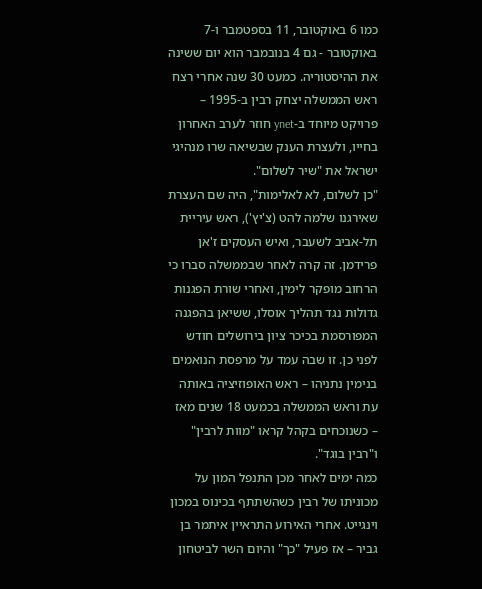כמו 6 באוקטובר, 11 בספטמבר ו-7 באוקטובר ‑ גם 4 בנובמבר הוא יום ששינה את ההיסטוריה. כמעט 30 שנה אחרי רצח ראש הממשלה יצחק רבין ב-1995 – פרויקט מיוחד ב-ynet חוזר לערב האחרון בחייו, ולעצרת הענק שבשיאה שרו מנהיגי ישראל את "שיר לשלום".
"כן לשלום, לא לאלימות", היה שם העצרת שאירגנו שלמה להט (צ'יץ'), ראש עיריית תל-אביב לשעבר, ואיש העסקים ז'אן פרידמן. זה קרה לאחר שבממשלה סברו כי הרחוב מופקר לימין, ואחרי שורת הפגנות גדולות נגד תהליך אוסלו, ששיאן בהפגנה המפורסמת בכיכר ציון בירושלים חודש לפני כן. זו שבה עמד על מרפסת הנואמים בנימין נתניהו – ראש האופוזיציה באותה עת וראש הממשלה בכמעט 18 שנים מאז – כשנוכחים בקהל קראו "מוות לרבין" ו"רבין בוגד".
כמה ימים לאחר מכן התנפל המון על מכוניתו של רבין כשהשתתף בכינוס במכון וינגייט. אחרי האירוע התראיין איתמר בן גביר – אז פעיל "כך" והיום השר לביטחון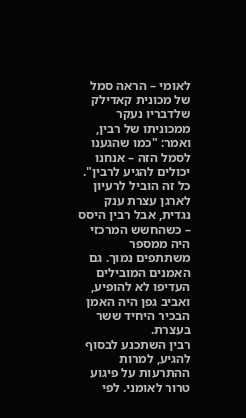לאומי – הראה סמל של מכונית קאדילק שלדבריו נעקר ממכוניתו של רבין, ואמר: "כמו שהגענו לסמל הזה – אנחנו יכולים להגיע לרבין".
כל זה הוביל לרעיון לארגן עצרת ענק נגדית, אבל רבין היסס – כשהחשש המרכזי היה ממספר משתתפים נמוך. גם האמנים המובילים העדיפו לא להופיע, ואביב גפן היה האמן הבכיר היחיד ששר בעצרת.
רבין השתכנע לבסוף להגיע, למרות ההתרעות על פיגוע טרור לאומני. לפי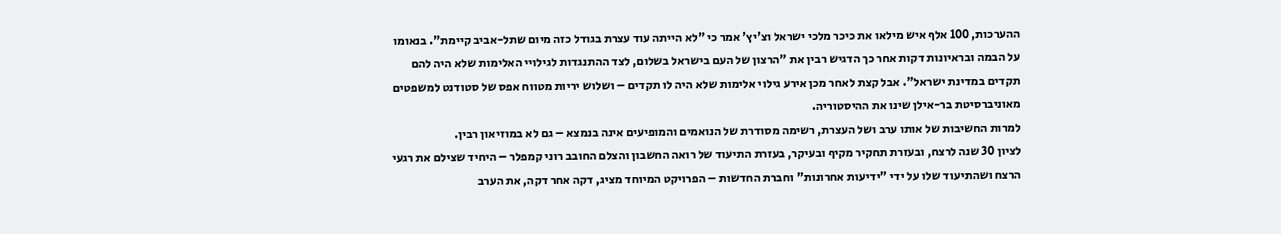ההערכות, 100 אלף איש מילאו את כיכר מלכי ישראל וצ'יץ' אמר כי "לא הייתה עוד עצרת בגודל כזה מיום שתל-אביב קיימת". בנאומו על הבמה ובראיונות דקות אחר כך הדגיש רבין את "הרצון של העם בישראל בשלום, לצד ההתנגדות לגילויי האלימות שלא היה להם תקדים במדינת ישראל". אבל קצת לאחר מכן אירע גילוי אלימות שלא היה לו תקדים – ושלוש יריות מטווח אפס של סטודנט למשפטים מאוניברסיטת בר-אילן שינו את ההיסטוריה.
למרות החשיבות של אותו ערב ושל העצרת, רשימה מסודרת של הנואמים והמופיעים אינה בנמצא – גם לא במוזיאון רבין.
לציון 30 שנה לרצח, ובעזרת תחקיר מקיף ובעיקר, בעזרת התיעוד של רואה החשבון והצלם החובב רוני קמפלר – היחיד שצילם את רגעי הרצח ושהתיעוד שלו על ידי "ידיעות אחרונות" וחברת החדשות – הפרויקט המיוחד מציג, דקה אחר דקה, את הערב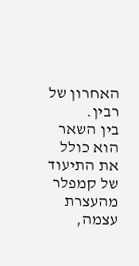האחרון של רבין.
בין השאר הוא כולל את התיעוד של קמפלר מהעצרת עצמה,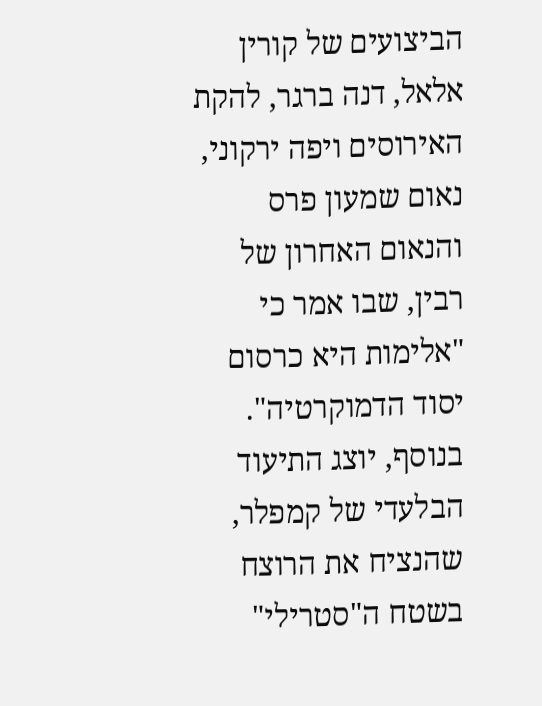הביצועים של קורין אלאל, דנה ברגר, להקת האירוסים ויפה ירקוני, נאום שמעון פרס והנאום האחרון של רבין, שבו אמר כי "אלימות היא כרסום יסוד הדמוקרטיה".
בנוסף, יוצג התיעוד הבלעדי של קמפלר, שהנציח את הרוצח בשטח ה"סטרילי"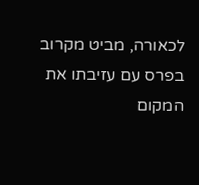לכאורה, מביט מקרוב בפרס עם עזיבתו את המקום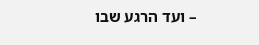– ועד הרגע שבו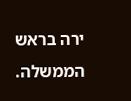ירה בראש הממשלה.